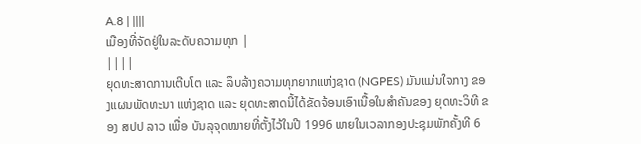A.8 | ||||
ເມືອງທີ່ຈັດຢູ່ໃນລະດັບຄວາມທຸກ |
||||
ຍຸດທະສາດການເຕີບໂຕ ແລະ ລຶບລ້າງຄວາມທຸກຍາກແຫ່ງຊາດ (NGPES) ມັນແມ່ນໃຈກາງ ຂອງແຜນພັດທະນາ ແຫ່ງຊາດ ແລະ ຍຸດທະສາດນີ້ໄດ້ຂັດຈ້ອນເອົາເນື້ອໃນສຳຄັນຂອງ ຍຸດທະວິທີ ຂອງ ສປປ ລາວ ເພື່ອ ບັນລຸຈຸດໝາຍທີ່ຕັ້ງໄວ້ໃນປີ 1996 ພາຍໃນເວລາກອງປະຊຸມພັກຄັ້ງທີ 6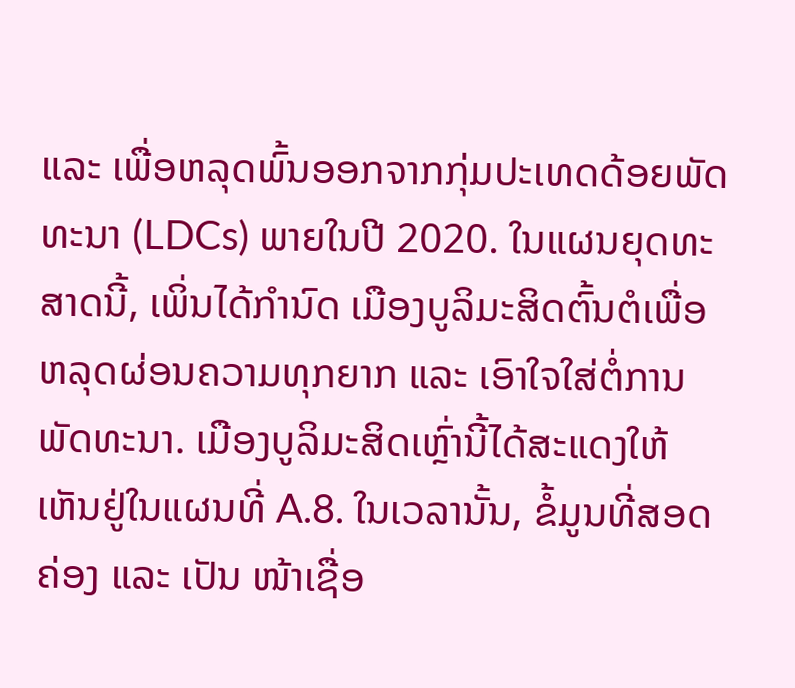ແລະ ເພື່ອຫລຸດພົ້ນອອກຈາກກຸ່ມປະເທດດ້ອຍພັດທະນາ (LDCs) ພາຍໃນປີ 2020. ໃນແຜນຍຸດທະສາດນີ້, ເພິ່ນໄດ້ກຳນົດ ເມືອງບູລິມະສິດຕົ້ນຕໍເພື່ອຫລຸດຜ່ອນຄວາມທຸກຍາກ ແລະ ເອົາໃຈໃສ່ຕໍ່ການ ພັດທະນາ. ເມືອງບູລິມະສິດເຫຼົ່ານີ້ໄດ້ສະແດງໃຫ້ເຫັນຢູ່ໃນແຜນທີ່ A.8. ໃນເວລານັ້ນ, ຂໍ້ມູນທີ່ສອດ ຄ່ອງ ແລະ ເປັນ ໜ້າເຊື່ອ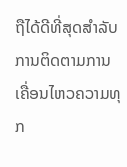ຖືໄດ້ດີທີ່ສຸດສຳລັບການຕິດຕາມການເຄື່ອນໄຫວຄວາມທຸກ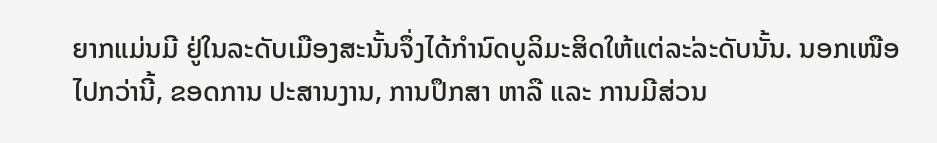ຍາກແມ່ນມີ ຢູ່ໃນລະດັບເມືອງສະນັ້ນຈຶ່ງໄດ້ກຳນົດບູລິມະສິດໃຫ້ແຕ່ລະ່ລະດັບນັ້ນ. ນອກເໜືອໄປກວ່ານີ້, ຂອດການ ປະສານງານ, ການປຶກສາ ຫາລື ແລະ ການມີສ່ວນ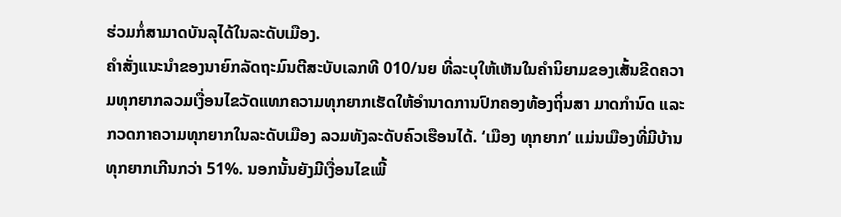ຮ່ວມກໍ່ສາມາດບັນລຸໄດ້ໃນລະດັບເມືອງ.
ຄຳສັ່ງແນະນຳຂອງນາຍົກລັດຖະມົນຕີສະບັບເລກທີ 010/ນຍ ທີ່ລະບຸໃຫ້ເຫັນໃນຄຳນິຍາມຂອງເສັ້ນຂີດຄວາມທຸກຍາກລວມເງື່ອນໄຂວັດແທກຄວາມທຸກຍາກເຮັດໃຫ້ອຳນາດການປົກຄອງທ້ອງຖິ່ນສາ ມາດກຳນົດ ແລະ ກວດກາຄວາມທຸກຍາກໃນລະດັບເມືອງ ລວມທັງລະດັບຄົວເຮືອນໄດ້. ‘ເມືອງ ທຸກຍາກ’ ແມ່ນເມືອງທີ່ມີບ້ານທຸກຍາກເກີນກວ່າ 51%. ນອກນັ້ນຍັງມີເງື່ອນໄຂເພີ້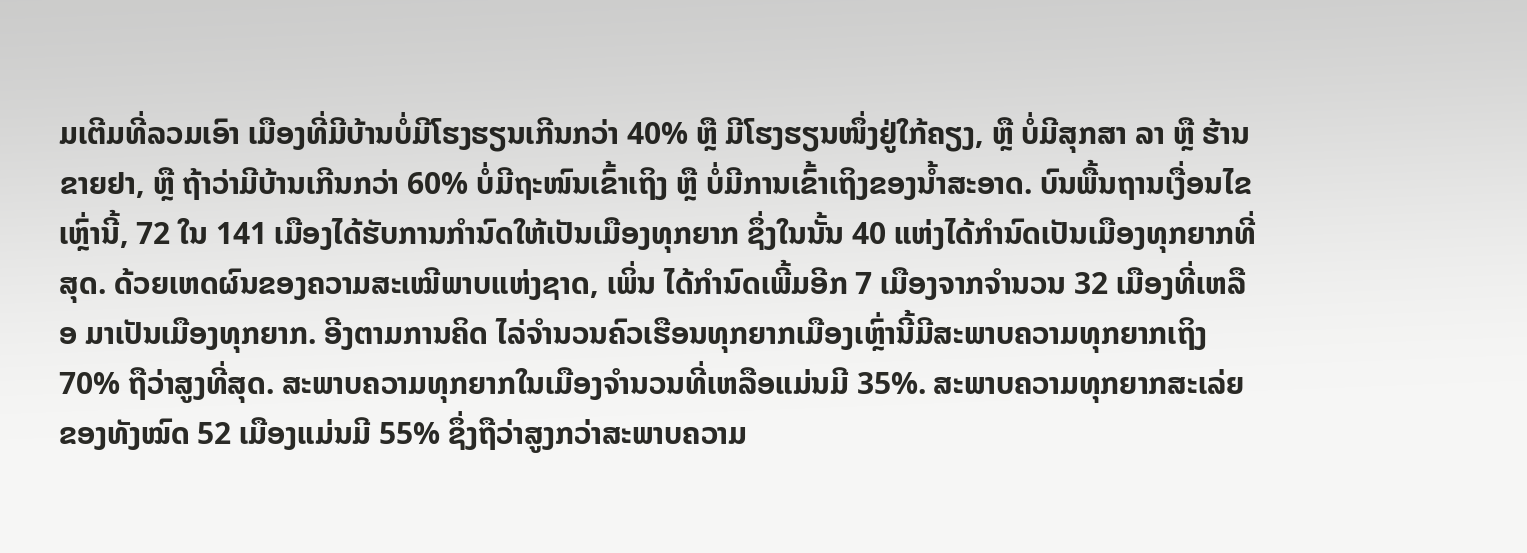ມເຕີມທີ່ລວມເອົາ ເມືອງທີ່ມີບ້ານບໍ່ມີໂຮງຮຽນເກີນກວ່າ 40% ຫຼື ມີໂຮງຮຽນໜຶ່ງຢູ່ໃກ້ຄຽງ, ຫຼື ບໍ່ມີສຸກສາ ລາ ຫຼື ຮ້ານ ຂາຍຢາ, ຫຼື ຖ້າວ່າມີບ້ານເກີນກວ່າ 60% ບໍ່ມີຖະໜົນເຂົ້າເຖິງ ຫຼື ບໍ່ມີການເຂົ້າເຖິງຂອງນ້ຳສະອາດ. ບົນພື້ນຖານເງື່ອນໄຂເຫຼົ່ານີ້, 72 ໃນ 141 ເມືອງໄດ້ຮັບການກຳນົດໃຫ້ເປັນເມືອງທຸກຍາກ ຊຶ່ງໃນນັ້ນ 40 ແຫ່ງໄດ້ກຳນົດເປັນເມືອງທຸກຍາກທີ່ສຸດ. ດ້ວຍເຫດຜົນຂອງຄວາມສະເໝີພາບແຫ່ງຊາດ, ເພິ່ນ ໄດ້ກຳນົດເພີ້ມອີກ 7 ເມືອງຈາກຈຳນວນ 32 ເມືອງທີ່ເຫລືອ ມາເປັນເມືອງທຸກຍາກ. ອີງຕາມການຄິດ ໄລ່ຈຳນວນຄົວເຮືອນທຸກຍາກເມືອງເຫຼົ່ານີ້ມີສະພາບຄວາມທຸກຍາກເຖິງ 70% ຖືວ່າສູງທີ່ສຸດ. ສະພາບຄວາມທຸກຍາກໃນເມືອງຈຳນວນທີ່ເຫລືອແມ່ນມີ 35%. ສະພາບຄວາມທຸກຍາກສະເລ່ຍ ຂອງທັງໝົດ 52 ເມືອງແມ່ນມີ 55% ຊຶ່ງຖືວ່າສູງກວ່າສະພາບຄວາມ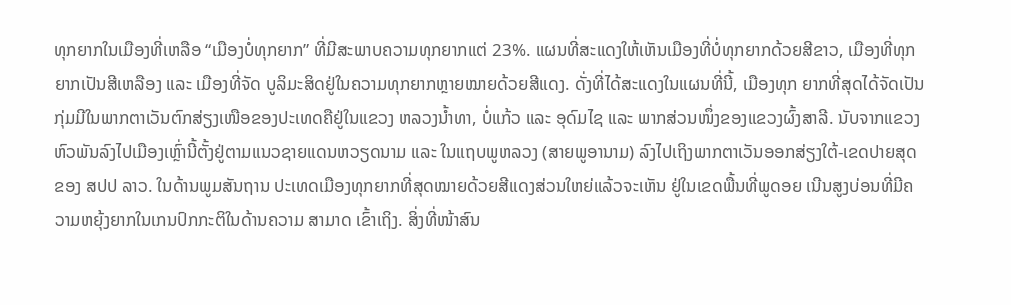ທຸກຍາກໃນເມືອງທີ່ເຫລືອ “ເມືອງບໍ່ທຸກຍາກ” ທີ່ມີສະພາບຄວາມທຸກຍາກແຕ່ 23%. ແຜນທີ່ສະແດງໃຫ້ເຫັນເມືອງທີ່ບໍ່ທຸກຍາກດ້ວຍສີຂາວ, ເມືອງທີ່ທຸກຍາກເປັນສີເຫລືອງ ແລະ ເມືອງທີ່ຈັດ ບູລິມະສິດຢູ່ໃນຄວາມທຸກຍາກຫຼາຍໝາຍດ້ວຍສີແດງ. ດັ່ງທີ່ໄດ້ສະແດງໃນແຜນທີ່ນີ້, ເມືອງທຸກ ຍາກທີ່ສຸດໄດ້ຈັດເປັນກຸ່ມມີໃນພາກຕາເວັນຕົກສ່ຽງເໜືອຂອງປະເທດຄືຢູ່ໃນແຂວງ ຫລວງນ້ຳທາ, ບໍ່ແກ້ວ ແລະ ອຸດົມໄຊ ແລະ ພາກສ່ວນໜຶ່ງຂອງແຂວງຜົ້ງສາລີ. ນັບຈາກແຂວງ ຫົວພັນລົງໄປເມືອງເຫຼົ່ານີ້ຕັ້ງຢູ່ຕາມແນວຊາຍແດນຫວຽດນາມ ແລະ ໃນແຖບພູຫລວງ (ສາຍພູອານາມ) ລົງໄປເຖິງພາກຕາເວັນອອກສ່ຽງໃຕ້-ເຂດປາຍສຸດຂອງ ສປປ ລາວ. ໃນດ້ານພູມສັນຖານ ປະເທດເມືອງທຸກຍາກທີ່ສຸດໝາຍດ້ວຍສີແດງສ່ວນໃຫຍ່ແລ້ວຈະເຫັນ ຢູ່ໃນເຂດພື້ນທີ່ພູດອຍ ເນີນສູງບ່ອນທີ່ມີຄວາມຫຍຸ້ງຍາກໃນເກນປົກກະຕິໃນດ້ານຄວາມ ສາມາດ ເຂົ້າເຖິງ. ສິ່ງທີ່ໜ້າສົນ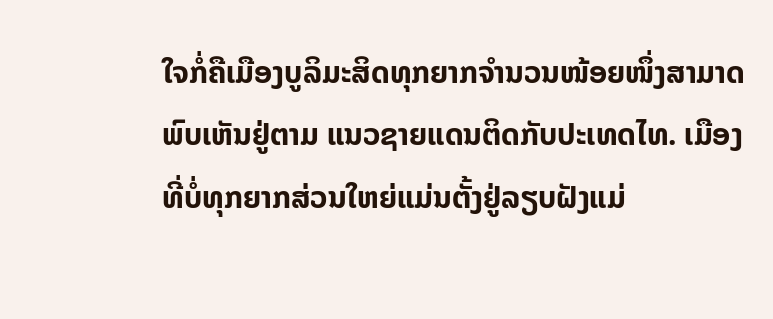ໃຈກໍ່ຄືເມືອງບູລິມະສິດທຸກຍາກຈຳນວນໜ້ອຍໜຶ່ງສາມາດພົບເຫັນຢູ່ຕາມ ແນວຊາຍແດນຕິດກັບປະເທດໄທ. ເມືອງທີ່ບໍ່ທຸກຍາກສ່ວນໃຫຍ່ແມ່ນຕັ້ງຢູ່ລຽບຝັງແມ່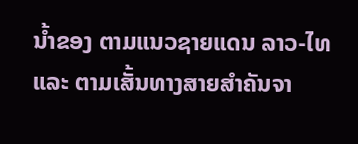ນ້ຳຂອງ ຕາມແນວຊາຍແດນ ລາວ-ໄທ ແລະ ຕາມເສັ້ນທາງສາຍສຳຄັນຈາ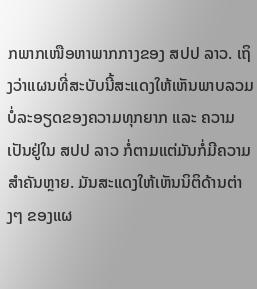ກພາກເໜືອຫາພາກກາງຂອງ ສປປ ລາວ. ເຖິງວ່າແຜນທີ່ສະບັບນີ້ສະແດງໃຫ້ເຫັນພາບລວມບໍ່ລະອຽດຂອງຄວາມທຸກຍາກ ແລະ ຄວາມເປັນຢູ່ໃນ ສປປ ລາວ ກໍ່ຕາມແຕ່ມັນກໍ່ມີຄວາມສຳຄັນຫຼາຍ. ມັນສະແດງໃຫ້ເຫັນນິຕິດ້ານຕ່າງໆ ຂອງແຜ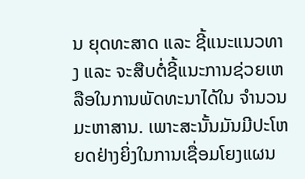ນ ຍຸດທະສາດ ແລະ ຊີ້ແນະແນວທາງ ແລະ ຈະສືບຕໍ່ຊີ້ແນະການຊ່ວຍເຫລືອໃນການພັດທະນາໄດ້ໃນ ຈຳນວນມະຫາສານ. ເພາະສະນັ້ນມັນມີປະໂຫຍດຢ່າງຍິ່ງໃນການເຊື່ອມໂຍງແຜນ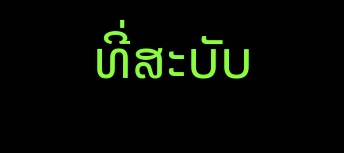ທີ່ສະບັບ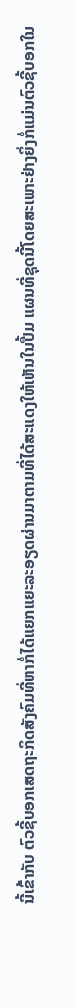ນີ້ເຂົ້າກັບ ຕົວຊີ້ບອກເສດຖະກິດສັງຄົມທີ່ຫາກໍ່ໄດ້ແຍກແຍະລະອຽດຜ່ານມາຕາມທີ່ໄດ້ສະແດງໃຫ້ເຫັນໃນປື້ມ ແຜນທີ່ຊຸດນີ້ໂດຍສະເພາະຢ່າງຍິ່ງກໍ່ແມ່ນຕົວຊີ້ບອກໃນ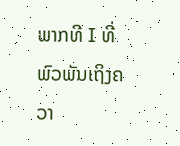ພາກທີ I ທີ່ພົວພັນເຖິງຄວາ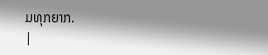ມທຸກຍາກ.
|